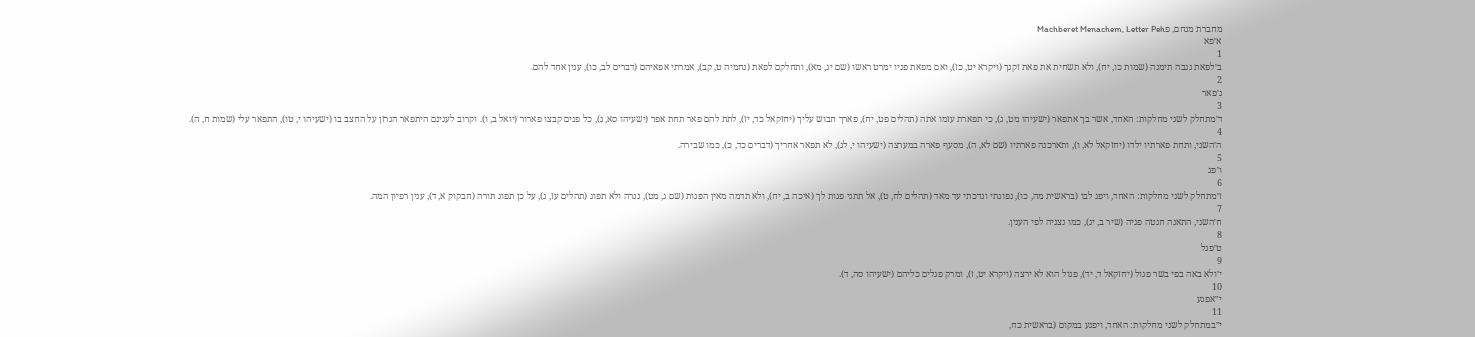מחברת מנחם, פMachberet Menachem, Letter Peh
א׳פא
1
ב׳לפאת נגבה תימנה (שמות כו, יח), ולא תשחית את פאת זקנך (ויקרא יט, כז), ואם מפאת פניו ימרט ראשו (שם יג, מא), ותחלקם לפאת (נחמיה ט, קב), אמרתי אפאיהם (דברים לב, כו), ענין אחד להם.
2
ג׳פאר
3
ד׳מתחלק לשני מחלקות: האחד, אשר בך אתפאר (ישעיהו מט, ג), כי תפארת עזמו אתה (תהלים פט, יח), פארך חבוש עליך (יחזקאל כד, יז), לתת להם פאר תחת אפר (ישעיהו סא, ג), כל פנים קבצו פארור (יואל ב, ו). וקרוב לענינם היתפאר הגרזן על החצב בו (ישעיהו י, טו), התפאר עלי (שמות ח, ה).
4
ה׳השני, ותחת פארתיו ילדו (יחזקאל לא, ו), ותארכנה פארתיו (שם לא, ה), מסעף פארה במערצה (ישעיהו י, לג), לא תפאר אחריך (דברים כד, כ), כמו שבירה.
5
ו׳פג
6
ז׳מתחלק לשני מחלקות: האחד, ויפג לבו (בראשית מה, כו), נפוגתי ונדכתי עד מאד (תהלים לח, ט), אל תתני פגות לך (איכה ב, יח), ולא תדמה מאין הפגות (שם ג, מט), נגרה ולא תפוג (תהלים עז, ג), על כן תפוג תורה (חבקוק א, ד), ענין רפיון המה.
7
ח׳השני, התאנה חנטה פגיה (שיר ב, יג), כמו נצניה לפי הענין.
8
ט׳פגל
9
י׳ולא באה בפי בשר פגול (יחזקאל ד, יד), פגול הוא לא ירצה (ויקרא יט, ז), ומרק פגלים כליהם (ישעיהו סה, ד).
10
י״אפגע
11
י״במתחלק לשני מחלקות: האחד, ויפגע במקום (בראשית כח,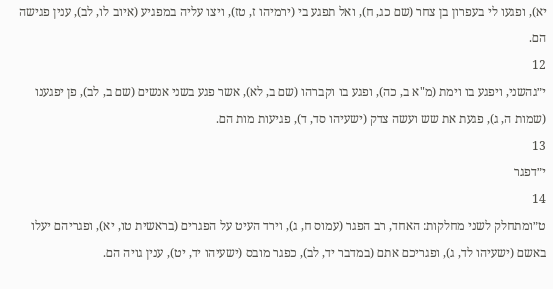יא), ופגעו לי בעפרון בן צחר (שם כג, ח), ואל תפגע בי (ירמיהו ז, טז), ויצו עליה במפגיע (איוב לו, לב), ענין פגישה הם.
12
י״גהשני, ויפגע בו וימת (מ"א ב, כה), ופגע בו וקברהו (שם ב, לא), אשר פגע בשני אנשים (שם ב, לב), פן יפגענו (שמות ה, ג), פגעת את שש ועשה צדק (ישעיהו סד, ד), פגיעות מות הם.
13
י״דפגר
14
ט״ומתחלק לשני מחלקות: האחד, רב הפגר (עמוס ח, ג), וירד העיט על הפגרים (בראשית טו, יא), ופגריהם יעלו באשם (ישעיהו לד, ג), ופגריכם אתם (במדבר יד, לב), כפגר מובס (ישעיהו יד, יט), ענין גויה הם.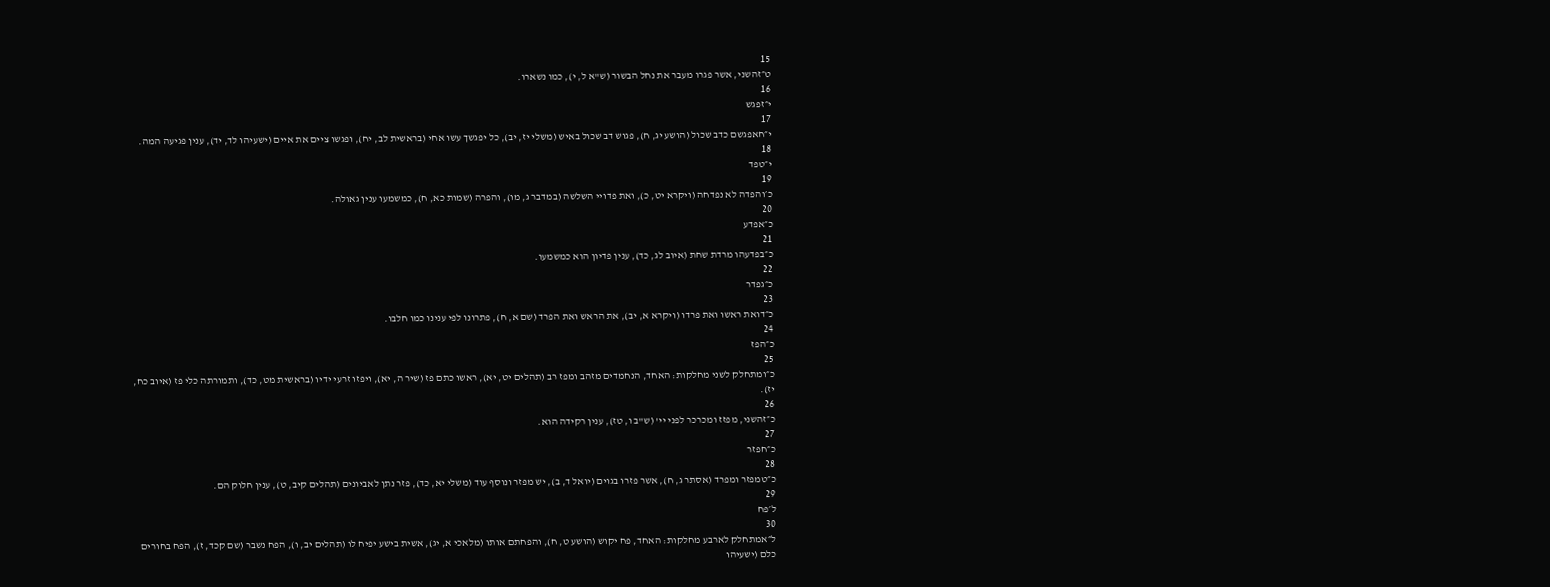15
ט״זהשני, אשר פגרו מעבר את נחל הבשור (ש"א ל, י), כמו נשארו.
16
י״זפגש
17
י״חאפגשם כדב שכול (הושע יג, ח), פגוש דב שכול באיש (משלי יז, יב), כל יפגשך עשו אחי (בראשית לב, יח), ופגשו ציים את איים (ישעיהו לד, יד), ענין פגיעה המה.
18
י״טפד
19
כ׳והפדה לא נפדחה (ויקרא יט, כ), ואת פדויי השלשה (במדבר ג, מו), והפרה (שמות כא, ח), כמשמעו ענין גאולה.
20
כ״אפדע
21
כ״בפדעהו מרדת שחת (איוב לג, כד), ענין פדיון הוא כמשמעו.
22
כ״גפדר
23
כ״דואת ראשו ואת פרדו (ויקרא א, יב), את הראש ואת הפרד (שם א, ח), פתרונו לפי ענינו כמו חלבו.
24
כ״הפז
25
כ״ומתחלק לשני מחלקות: האחד, הנחמדים מזהב ומפז רב (תהלים יט, יא), ראשו כתם פז (שיר ה, יא), ויפזו זרעי ידיו (בראשית מט, כד), ותמורתה כלי פז (איוב כח, יז).
26
כ״זהשני, מפזז ומכרכר לפני יי' (ש"ב ו, טז), ענין רקידה הוא.
27
כ״חפזר
28
כ״טמפזר ומפרד (אסתר ג, ח), אשר פזרו בגוים (יואל ד, ב), יש מפזר ונוסף עוד (משלי יא, כד), פזר נתן לאביונים (תהלים קיב, ט), ענין חלוק הם.
29
ל׳פח
30
ל״אמתחלק לארבע מחלקות: האחד, פח יקוש (הושע ט, ח), והפחתם אותו (מלאכי א, יג), אשית בישע יפיח לו (תהלים יב, ו), הפח נשבר (שם קכד, ז), הפח בחורים כלם (ישעיהו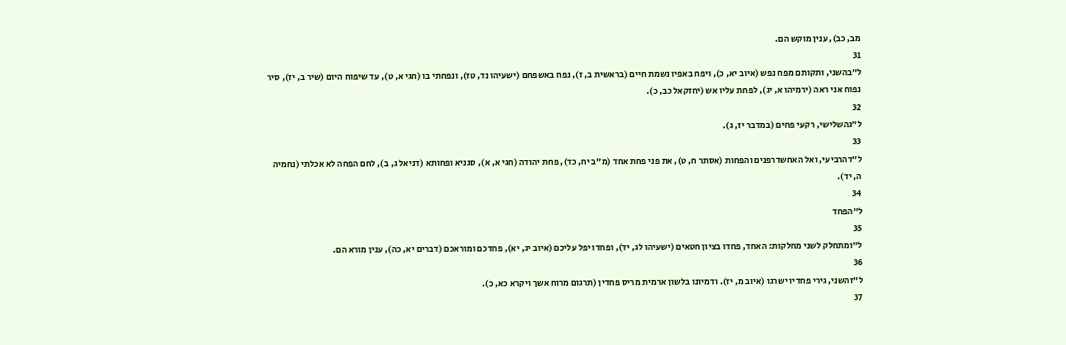מב, כב), ענין מוקש הם.
31
ל״בהשני, ותקותם מפח נפש (איוב יא, כ), ויפח באפיו נשמת חיים (בראשית ב, ז), נפח באשפחם (ישעיהו נד, טז), ונפחתי בו (חגי א, ט), עד שיפוח היום (שיר ב, יז), סיר נפוח אני ראה (ירמיהו א, יג), לפחת עליו אש (יחזקאל כב, כ).
32
ל״גהשלישי, רקעי פחים (במדבר יז, ג).
33
ל״דהרביעי, ואל האחשדרפנים והפחות (אסתר ח, ט), את פני פחת אחד (מ"ב יח, כד), פחת יהודה (חגי א, א), סגניא ופחותא (דניאל ג, ב), לחם הפחה לא אכלתי (נחמיה ה, יד).
34
ל״הפחד
35
ל״ומתחלק לשני מחלקות: האחד, פחדו בציון חטאים (ישעיהו לג, יד), ופחדו יפל עליכם (איוב יג, יא), פחדכם ומוראכם (דברים יא, כה), ענין מורא הם.
36
ל״זהשני, גירי פחדיו ישרגו (איוב מ, יז). ודמיונו בלשון ארמית מריס פחדין (תרגום מרוח אשך ויקרא כא, כ).
37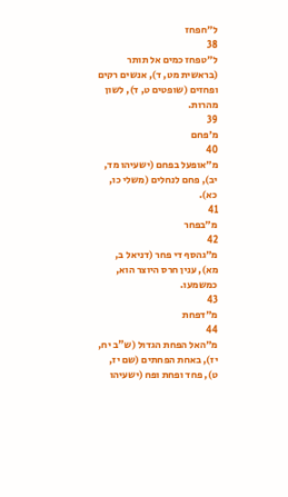ל״חפחז
38
ל״טפחז כמים אל תותר (בראשית מט, ד), אנשים רקים ופחזים (שופטים ט, ד), לשון מהרות.
39
מ׳פחם
40
מ״אופעל בפחם (ישעיהו מד, יב), פחם לנחלים (משלי כו, כא).
41
מ״בפחר
42
מ״גהסף די פחר (דניאל ב, מא), ענין חרס היוצר הוא, כמשמעו.
43
מ״דפחת
44
מ״האל הפחת הגדול (ש"ב יח, יז), באחת הפחתים (שם יז, ט), פחד ופחת ופח (ישעיהו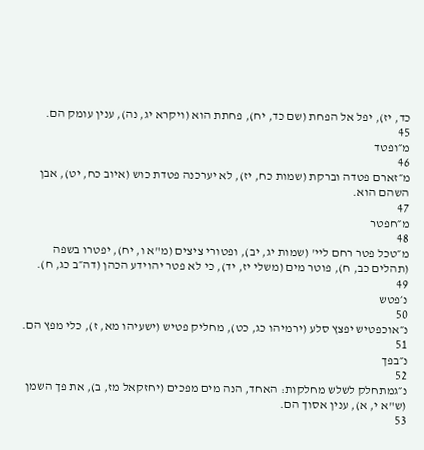כד, יז), יפל אל הפחת (שם כד, יח), פחתת הוא (ויקרא יג, נה), ענין עומק הם.
45
מ״ופטד
46
מ״זארם פטדה וברקת (שמות כח, יז), לא יערכנה פטדת כוש (איוב כח, יט), אבן השהם הוא.
47
מ״חפטר
48
מ״טכל פטר רחם ליי' (שמות יג, יב), ופטורי ציצים (מ"א ו, יח), יפטרו בשפה (תהלים כב, ח), פוטר מים (משלי יז, יד), כי לא פטר יהוידע הכהן (דה״ב כג, ח).
49
נ׳פטש
50
נ״אוכפטיש יפצץ סלע (ירמיהו כג, כט), מחליק פטיש (ישעיהו מא, ז), כלי מפץ הם.
51
נ״בפך
52
נ״גמתחלק לשלש מחלקות: האחד, הנה מים מפכים (יחזקאל מז, ב), את פך השמן (ש"א י, א), ענין אסוך הם.
53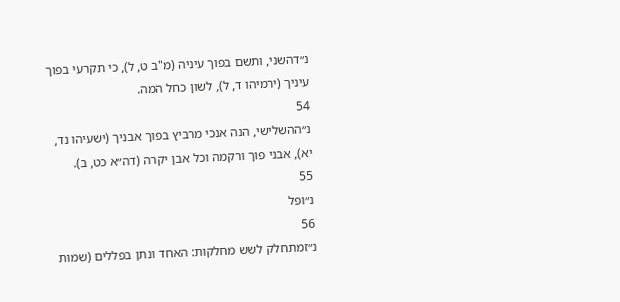נ״דהשני, ותשם בפוך עיניה (מ"ב ט, ל), כי תקרעי בפוך עיניך (ירמיהו ד, ל), לשון כחל המה.
54
נ״ההשלישי, הנה אנכי מרביץ בפוך אבניך (ישעיהו נד, יא), אבני פוך ורקמה וכל אבן יקרה (דה״א כט, ב).
55
נ״ופל
56
נ״זמתחלק לשש מחלקות: האחד ונתן בפללים (שמות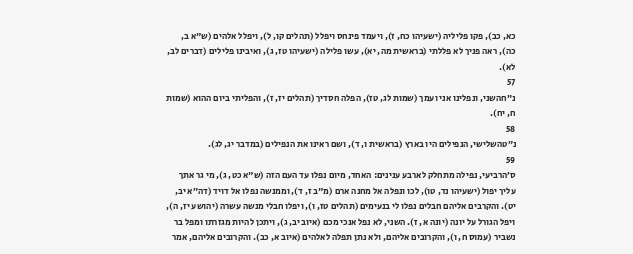כא, כב), פקו פליליה (ישעיהו כח, ז), ויעמד פינחס ויפלל (תהלים קו, ל), ויפלל אלהים (ש"א ב, כה), ראה פניך לא פללתי (בראשית מה, יא), עשו פלילה (ישעיהו טז, ג), ואיבינו פלילים (דברים לב, לא).
57
נ״חהשני, ונפלינו אני ועמך (שמות לג, טז), הפלה חסדיך (תהלים יז, ז), והפליתי ביום ההוא (שמות ח, יח).
58
נ״טהשלישי, הנפילים היו בארץ (בראשית ו, ד), ושם ראינו את הנפילים (במדבר יג, לג).
59
ס׳הרביעי, נפילה מתחלק לארבע ענינים: האחד, מיום נפלו עד העם הזה (ש"א כט, ג), מי גר אתך עליך יפול (ישעיהו נד, טו), לכו ונפלה אל מחנה ארם (מ"ב ז, ד), וממנשה נפלו אל דויד (דה״א יב, יט). והקרבים אליהם חבלים נפלו לי בנעימים (תהלים טז, ו), ויפלו חבלי מנשה עשרה (יהושע יז, ה), ויפל הגורל על יונה (יונה א, ז). השני, לא נפל אנכי מכם (איוב יב, ג), ויתכן להיות מגזרתו ומפל בר נשביר (עמוס ח, ו), והקרובים אליהם, ולא נתן תפלה לאלהים (איוב א, כב). והקרובים אליהם, אמר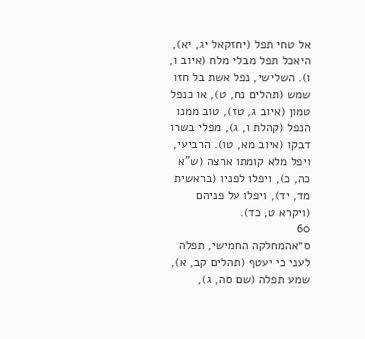אל טחי תפל (יחזקאל יג, יא), היאכל תפל מבלי מלח (איוב ו, ו). השלישי, נפל אשת בל חזו שמש (תהלים נח, ט), או כנפל טמון (איוב ג, טז), טוב ממנו הנפל (קהלת ו, ג), מפלי בשרו דבקו (איוב מא, טו). הרביעי, ויפל מלא קומתו ארצה (ש"א כה, כ), ויפלו לפניו (בראשית מד, יד), ויפלו על פניהם (ויקרא ט, כד).
60
ס״אהמחלקה החמישי, תפלה לעני כי יעטף (תהלים קב, א), שמע תפלה (שם סה, ג),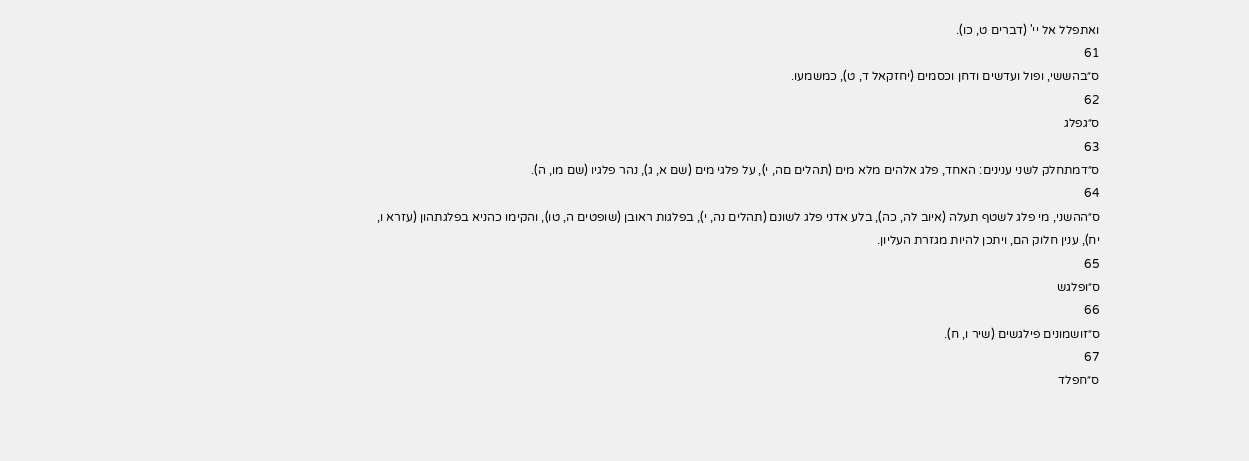ואתפלל אל יי' (דברים ט, כו).
61
ס״בהששי, ופול ועדשים ודחן וכסמים (יחזקאל ד, ט), כמשמעו.
62
ס״גפלג
63
ס״דמתחלק לשני ענינים: האחד, פלג אלהים מלא מים (תהלים םה, י), על פלגי מים (שם א, ג), נהר פלגיו (שם מו, ה).
64
ס״ההשני, מי פלג לשטף תעלה (איוב לה, כה), בלע אדני פלג לשונם (תהלים נה, י), בפלגות ראובן (שופטים ה, טו), והקימו כהניא בפלגתהון (עזרא ו, יח), ענין חלוק הם, ויתכן להיות מגזרת העליון.
65
ס״ופלגש
66
ס״זושמונים פילגשים (שיר ו, ח).
67
ס״חפלד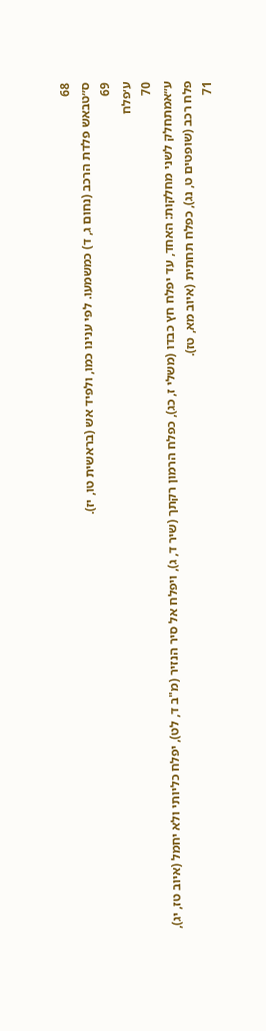68
ס״טבאש פלדת הרכב (נחום ג, ד) כמשמעו. לפי ענינו כמו, ולפיד אש (בראשית טו, יז).
69
ע׳פלח
70
ע״אמתחלק לשני מחלקות: האחד, עד יפלח חץ כבדו (משלי ז, כג), כפלח הרמון רקתך (שיר ד, ג), ויפלח אל סיר הנזיר (מ"ב ד, לט), יפלח כליותי ולא יחמל (איוב טז, יג), פלח רכב (שופטים ט, נג), כפלח תחתית (איוב מא, טז).
71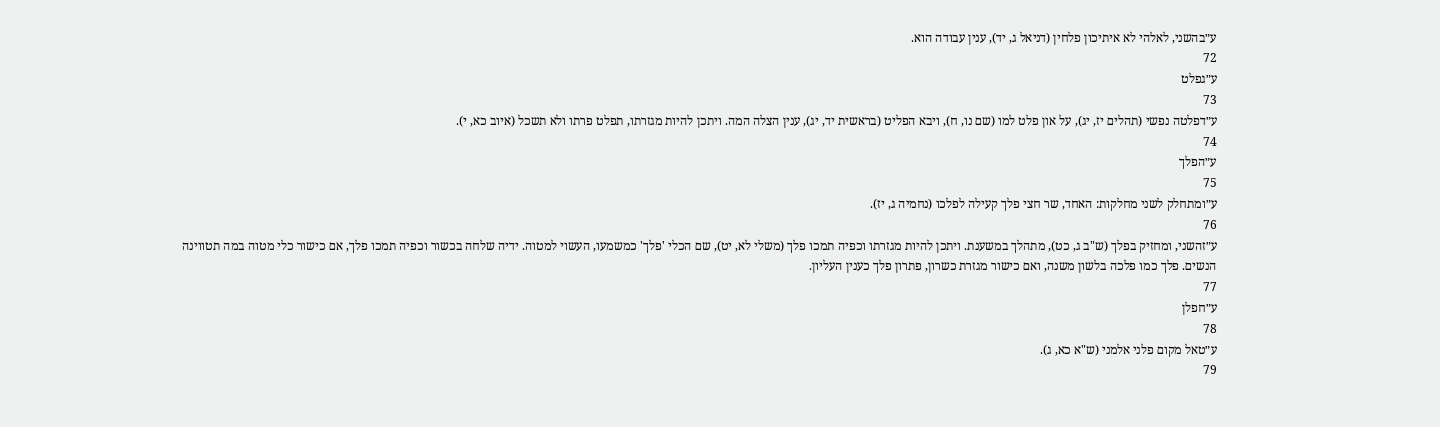ע״בהשני, לאלהי לא איתיכון פלחין (דניאל ג, יד), ענין עבודה הוא.
72
ע״גפלט
73
ע״דפלטה נפשי (תהלים יז, יג), על און פלט למו (שם נו, ח), ויבא הפליט (בראשית יד, יג), ענין הצלה המה. ויתכן להיות מגזרתו, תפלט פרתו ולא תשכל (איוב כא, י).
74
ע״הפלך
75
ע״ומתחלק לשני מחלקות: האחד, שר חצי פלך קעילה לפלכו (נחמיה ג, יז).
76
ע״זהשני, ומחזיק בפלך (ש"ב ג, כט), מתהלך במשענת. ויתכן להיות מגזרתו וכפיה תמכו פלך (משלי לא, יט), שם הכלי 'פלך' כמשמעו, העשוי למטוה. ידיה שלחה בכשור וכפיה תמכו פלך, אם כישור כלי מטוה במה תטווינה הנשים. פלך כמו פלכה בלשון משנה, ואם כישור מגזרת כשרון, פתרון פלך כענין העליון.
77
ע״חפלן
78
ע״טאל מקום פלני אלמני (ש"א כא, ג).
79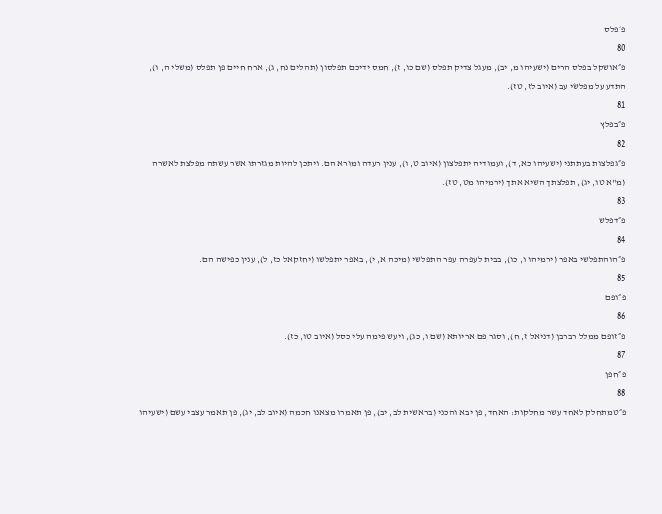פ׳פלס
80
פ״אושקל בפלס הרים (ישעיהו מ, יב), מעגל צדיק תפלס (שם כו, ז), חמס ידיכם תפלסון (תהלים נח, ג), ארח חיים פן תפלס (משלי ה, ו), התדע על מפלשׂי עב (איוב לז, טז).
81
פ״בפלץ
82
פ״גפלצות בעתתני (ישעיהו כא, ד), ועמודיה יתפלצון (איוב ט, ו), ענין רעדה ומורא הם. ויתכן להיות מגזרתו אשר עשתה מפלצת לאשרה (מ"א טו, יג), תפלצתך השיא אתך (ירמיהו מט, טז).
83
פ״דפלש
84
פ״הוהתפלשי באפר (ירמיהו ו, כו), בבית לעפרה עפר התפלשי (מיכה א, י), באפר יתפלשו (יחזקאל כז, ל), ענין כפישה הם.
85
פ״ופם
86
פ״זופם ממלל רברבן (דניאל ז, ח), וסגר פם אריותא (שם ו, כג), ויעש פימה עלי כסל (איוב טו, כז).
87
פ״חפן
88
פ״טמתחלק לאחד עשר מחלקות: האחד, פן יבא והכני (בראשית לב, יב), פן תאמרו מצאנו חכמה (איוב לב, יג), פן תאמר עצבי עשם (ישעיהו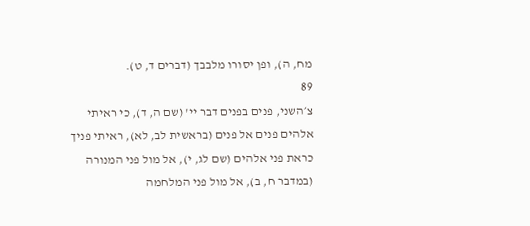מח, ה), ופן יסורו מלבבך (דברים ד, ט).
89
צ׳השני, פנים בפנים דבר יי' (שם ה, ד), כי ראיתי אלהים פנים אל פנים (בראשית לב, לא), ראיתי פניך כראת פני אלהים (שם לג, י), אל מול פני המנורה (במדבר ח, ב), אל מול פני המלחמה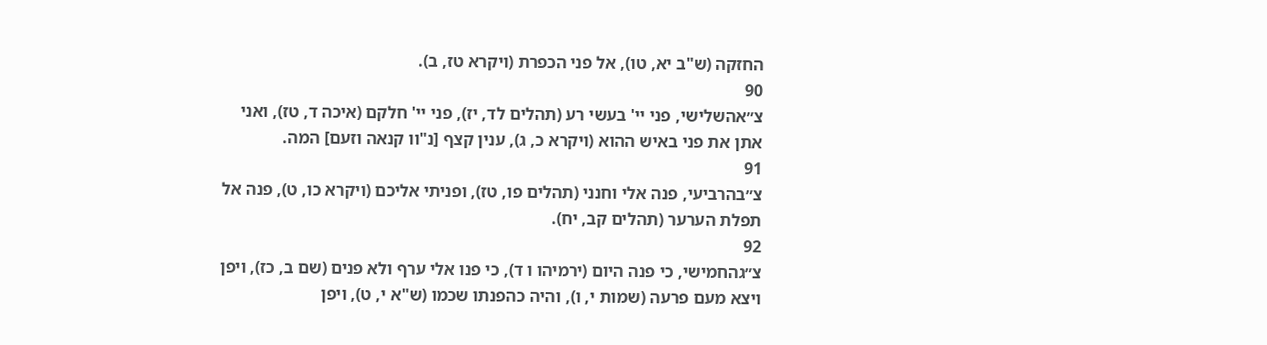החזקה (ש"ב יא, טו), אל פני הכפרת (ויקרא טז, ב).
90
צ״אהשלישי, פני יי' בעשי רע (תהלים לד, יז), פני יי' חלקם (איכה ד, טז), ואני אתן את פני באיש ההוא (ויקרא כ, ג), ענין קצף [נ"וו קנאה וזעם] המה.
91
צ״בהרביעי, פנה אלי וחנני (תהלים פו, טז), ופניתי אליכם (ויקרא כו, ט), פנה אל תפלת הערער (תהלים קב, יח).
92
צ״גהחמישי, כי פנה היום (ירמיהו ו ד), כי פנו אלי ערף ולא פנים (שם ב, כז), ויפן ויצא מעם פרעה (שמות י, ו), והיה כהפנתו שכמו (ש"א י, ט), ויפן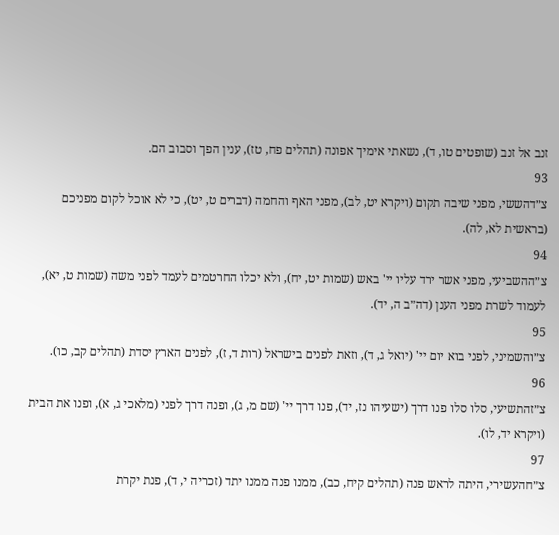זנב אל זנב (שופטים טו, ד), נשאתי אימיך אפונה (תהלים פח, טז), ענין הפך וסבוב הם.
93
צ״דהששי, מפני שיבה תקום (ויקרא יט, לב), מפני האף והחמה (דברים ט, יט), כי לא אוכל לקום מפניכם (בראשית לא, לה).
94
צ״ההשביעי, מפני אשר ירד עליו יי' באש (שמות יט, יח), ולא יכלו החרטמים לעמד לפני משה (שמות ט, יא), לעמוד לשרת מפני הענן (דה״ב ה, יד).
95
צ״והשמיני, לפני בוא יום יי' (יואל ג, ד), וזאת לפנים בישראל (רות ד, ז), לפנים הארץ יסדת (תהלים קב, כו).
96
צ״זהתשיעי, סלו סלו פנו דרך (ישעיהו נז, יד), פנו דרך יי' (שם מ, ג), ופנה דרך לפני (מלאכי ג, א), ופנו את הבית (ויקרא יד, לו).
97
צ״חהעשירי, היתה לראש פנה (תהלים קיח, כב), ממנו פנה ממנו יתד (זכריה י, ד), פנת יקרת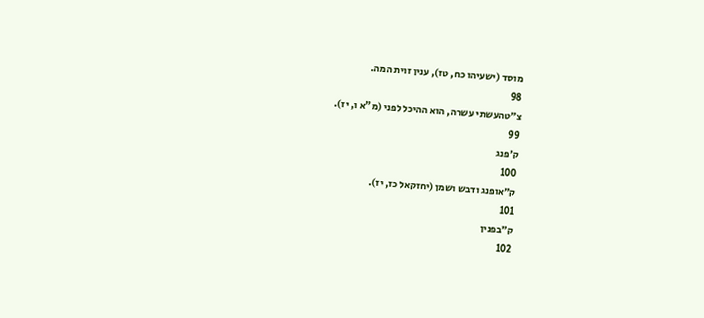מוסד (ישעיהו כח, טז), ענין זוית המה.
98
צ״טהעשתי עשרה, הוא ההיכל לפני (מ"א ו, יז).
99
ק׳פנג
100
ק״אופנג ודבש ושמן (יחזקאל כז, יז).
101
ק״בפנין
102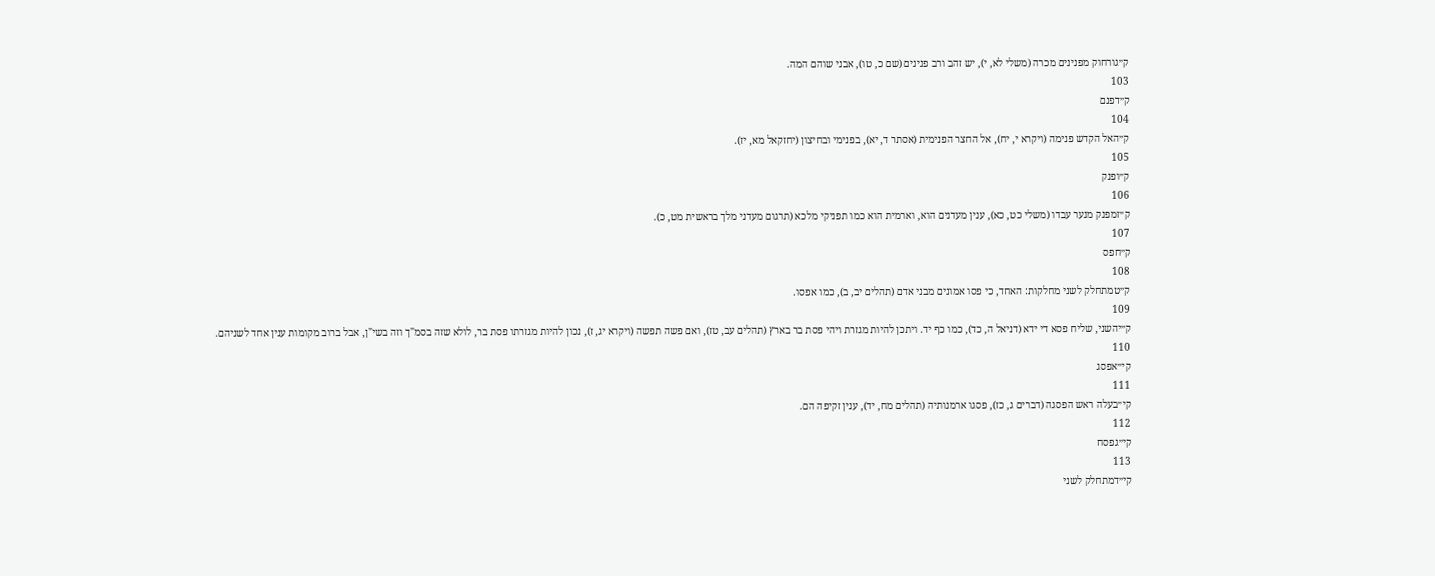ק״גורחוק מפנינים מכרה (משלי לא, י), יש זהב ורב פנינים (שם כ, טו), אבני שוהם המה.
103
ק״דפנם
104
ק״האל הקדש פנימה (ויקרא י, יח), אל החצר הפנימית (אסתר ד, יא), בפנימי ובחיצון (יחזקאל מא, יז).
105
ק״ופנק
106
ק״זמפנק מנער עבדו (משלי כט, כא), ענין מעדנים הוא, וארמית הוא כמו תפניקי מלכא (תרגום מעדני מלך בראשית מט, כ).
107
ק״חפס
108
ק״טמתחלק לשני מחלקות: האחד, כי פסו אמונים מבני אדם (תהלים יב, ב), כמו אפסו.
109
ק״יהשני, שליח פסא די ידא (דניאל ה, כד), כמו כף יד. ויתכן להיות מגזרת ויהי פסת בר בארץ (תהלים עב, טז), ואם פשה תפשה (ויקרא יג, ז), נכון להיות מגזרתו פסת בר, לולא שזה בסמ"ך וזה בשי"ן, אבל ברוב מקומות ענין אחד לשניהם.
110
קי״אפסג
111
קי״בעלה ראש הפסגה (דברים ג, כז), פסגו ארמנותיה (תהלים מח, יד), ענין זקיפה הם.
112
קי״גפסח
113
קי״דמתחלק לשני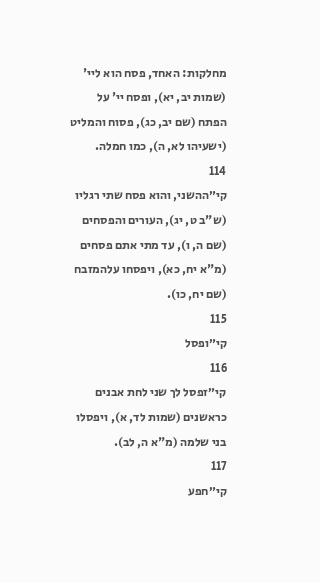מחלקות: האחד, פסח הוא ליי' (שמות יב, יא), ופסח יי' על הפתח (שם יב, כג), פסוח והמליט (ישעיהו לא, ה), כמו חמלה.
114
קי״ההשני, והוא פסח שתי רגליו (ש"ב ט, יג), העורים והפסחים (שם ה, ו), עד מתי אתם פסחים (מ"א יח, כא), ויפסחו עלהמזבח (שם יח, כו).
115
קי״ופסל
116
קי״זפסל לך שני לחת אבנים כראשנים (שמות לד, א), ויפסלו בני שלמה (מ"א ה, לב).
117
קי״חפע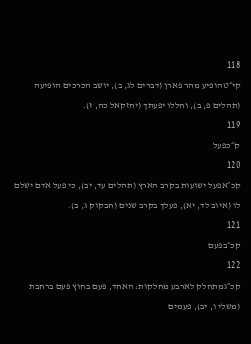118
קי״טהופיע מהר פארן (דברים לג, ב), יושב הכרכים הופיעה (תהלים פ, ב), וחללו יפעתך (יחזקאל כה, ז).
119
ק״כפעל
120
קכ״אפעל ישועות בקרב הארץ (תהלים עד, יב), כי פעל אדם ישלם לו (איוב לד, יא), פעלך בקרב שנים (חבקוק ג, ב).
121
קכ״בפעם
122
קכ״גמתחלק לארבע מחלקות: האחד, פעם בחוץ פעם ברחבת (משלי ו, יב), פעמים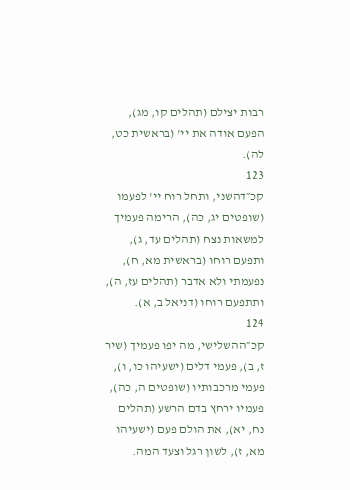רבות יצילם (תהלים קו, מג), הפעם אודה את יי' (בראשית כט, לה).
123
קכ״דהשני, ותחל רוח יי' לפעמו (שופטים יג, כה), הרימה פעמיך למשאות נצח (תהלים עד, ג), ותפעם רוחו (בראשית מא, ח), נפעמתי ולא אדבר (תהלים עז, ה), ותתפעם רוחו (דניאל ב, א).
124
קכ״ההשלישי, מה יפו פעמיך (שיר ז, ב), פעמי דלים (ישעיהו כו, ו), פעמי מרכבותיו (שופטים ה, כה), פעמיו ירחץ בדם הרשע (תהלים נח, יא), את הולם פעם (ישעיהו מא, ז), לשון רגל וצעד המה.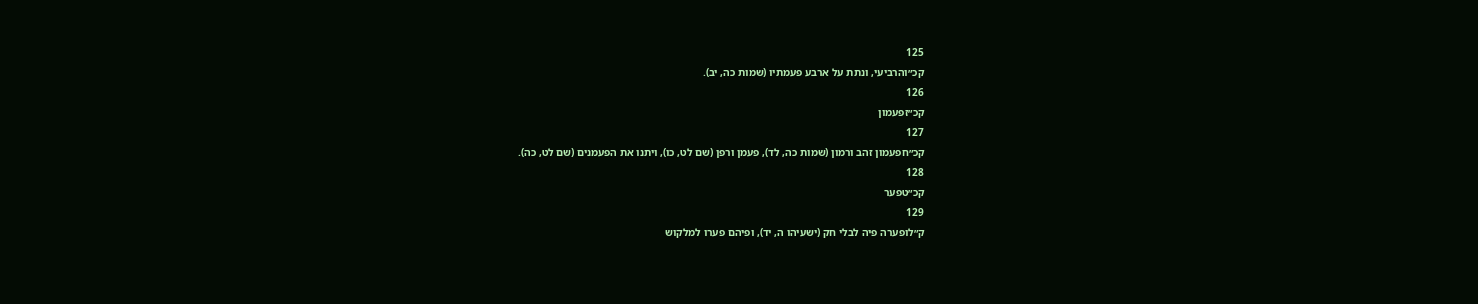125
קכ״והרביעי, ונתת על ארבע פעמתיו (שמות כה, יב).
126
קכ״זפעמון
127
קכ״חפעמון זהב ורמון (שמות כה, לד), פעמן ורפן (שם לט, כו), ויתנו את הפעמנים (שם לט, כה).
128
קכ״טפער
129
ק״לופערה פיה לבלי חק (ישעיהו ה, יד), ופיהם פערו למלקוש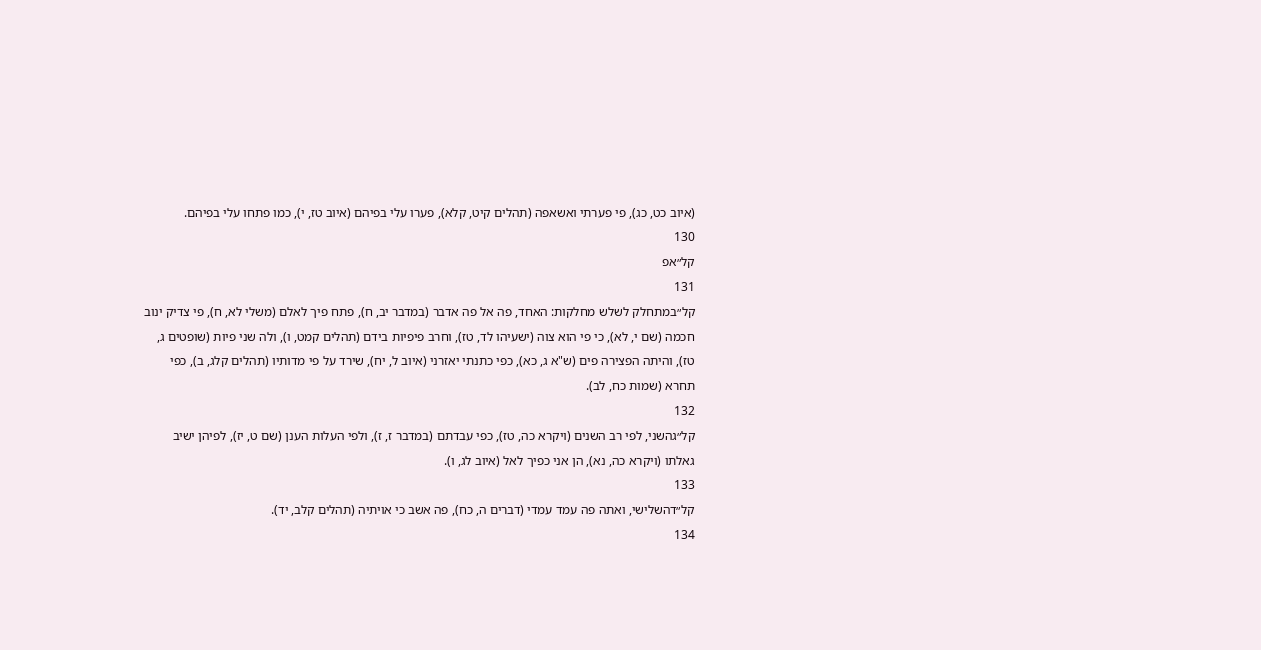(איוב כט, כג), פי פערתי ואשאפה (תהלים קיט, קלא), פערו עלי בפיהם (איוב טז, י), כמו פתחו עלי בפיהם.
130
קל״אפ
131
קל״במתחלק לשלש מחלקות: האחד, פה אל פה אדבר (במדבר יב, ח), פתח פיך לאלם (משלי לא, ח), פי צדיק ינוב חכמה (שם י, לא), כי פי הוא צוה (ישעיהו לד, טז), וחרב פיפיות בידם (תהלים קמט, ו), ולה שני פיות (שופטים ג, טז), והיתה הפצירה פים (ש"א ג, כא), כפי כתנתי יאזרני (איוב ל, יח), שירד על פי מדותיו (תהלים קלג, ב), כפי תחרא (שמות כח, לב).
132
קל״גהשני, לפי רב השנים (ויקרא כה, טז), כפי עבדתם (במדבר ז, ז), ולפי העלות הענן (שם ט, יז), לפיהן ישיב גאלתו (ויקרא כה, נא), הן אני כפיך לאל (איוב לג, ו).
133
קל״דהשלישי, ואתה פה עמד עמדי (דברים ה, כח), פה אשב כי אויתיה (תהלים קלב, יד).
134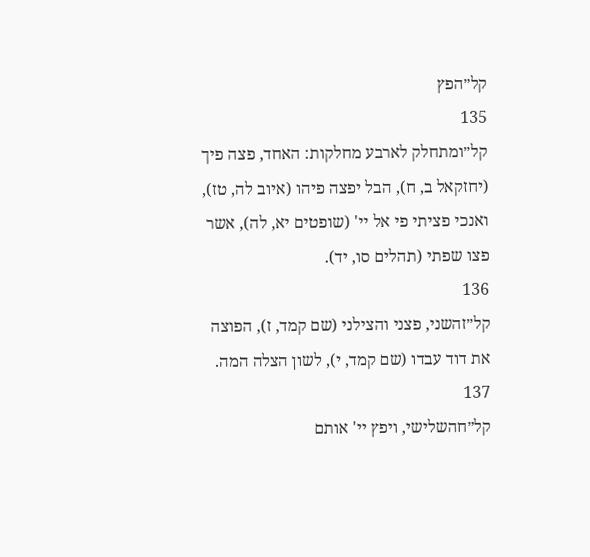קל״הפץ
135
קל״ומתחלק לארבע מחלקות: האחד, פצה פיך (יחזקאל ב, ח), הבל יפצה פיהו (איוב לה, טז), ואנכי פציתי פי אל יי' (שופטים יא, לה), אשר פצו שפתי (תהלים סו, יד).
136
קל״זהשני, פצני והצילני (שם קמד, ז), הפוצה את דוד עבדו (שם קמד, י), לשון הצלה המה.
137
קל״חהשלישי, ויפץ יי' אותם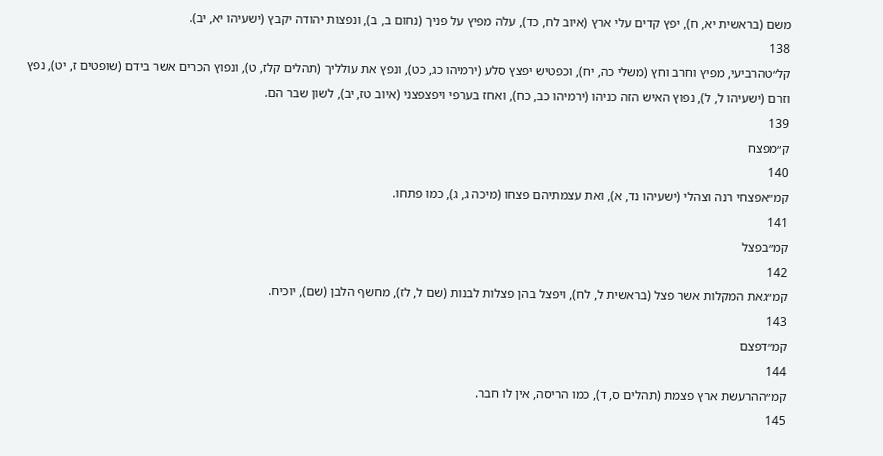משם (בראשית יא, ח), יפץ קדים עלי ארץ (איוב לח, כד), עלה מפיץ על פניך (נחום ב, ב), ונפצות יהודה יקבץ (ישעיהו יא, יב).
138
קל״טהרביעי, מפיץ וחרב וחץ (משלי כה, יח), וכפטיש יפצץ סלע (ירמיהו כג, כט), ונפץ את עולליך (תהלים קלז, ט), ונפוץ הכרים אשר בידם (שופטים ז, יט), נפץ וזרם (ישעיהו ל, ל), נפוץ האיש הזה כניהו (ירמיהו כב, כח), ואחז בערפי ויפצפצני (איוב טז, יב), לשון שבר הם.
139
ק״מפצח
140
קמ״אפצחי רנה וצהלי (ישעיהו נד, א), ואת עצמתיהם פצחו (מיכה ג, ג), כמו פתחו.
141
קמ״בפצל
142
קמ״גאת המקלות אשר פצל (בראשית ל, לח), ויפצל בהן פצלות לבנות (שם ל, לז), מחשף הלבן (שם), יוכיח.
143
קמ״דפצם
144
קמ״ההרעשת ארץ פצמת (תהלים ס, ד), כמו הריסה, אין לו חבר.
145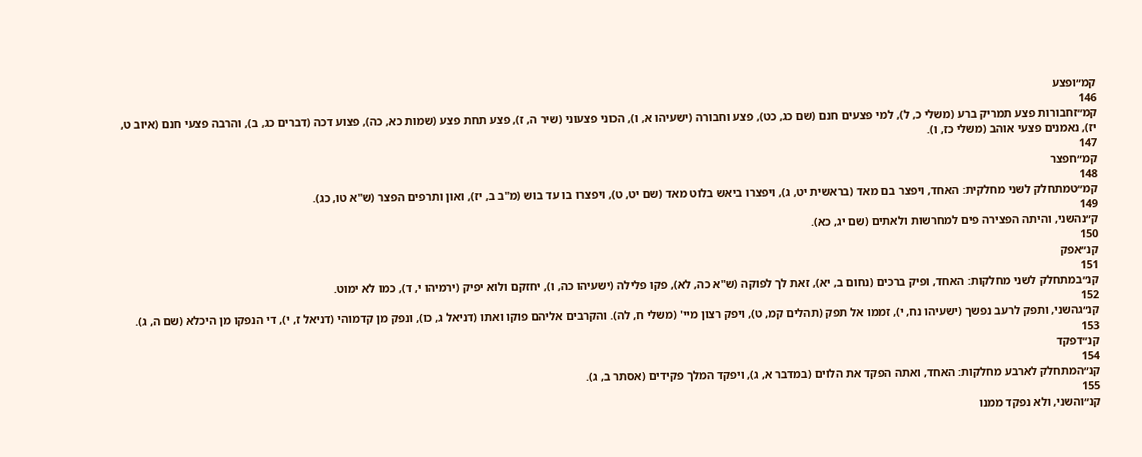קמ״ופצע
146
קמ״זחבורות פצע תמריק ברע (משלי כ, ל), למי פצעים חנם (שם כג, כט), פצע וחבורה (ישעיהו א, ו), הכוני פצעוני (שיר ה, ז), פצע תחת פצע (שמות כא, כה), פצוע דכה (דברים כג, ב), והרבה פצעי חנם (איוב ט, יז), נאמנים פצעי אוהב (משלי כז, ו).
147
קמ״חפצר
148
קמ״טמתחלק לשני מחלקית: האחד, ויפצר בם מאד (בראשית יט, ג), ויפצרו ביאש בלוט מאד (שם יט, ט), ויפצרו בו עד בוש (מ"ב ב, יז), ואון ותרפים הפצר (ש"א טו, כג).
149
ק״נהשני, והיתה הפצירה פים למחרשות ולאתים (שם יג, כא).
150
קנ״אפק
151
קנ״במתחלק לשני מחלקות: האחד, ופיק ברכים (נחום ב, יא), זאת לך לפוקה (ש"א כה, לא), פקו פלילה (ישעיהו כה, ו), יחזקם ולוא יפיק (ירמיהו י, ד), כמו לא ימוט.
152
קנ״גהשני, ותפק לרעב נפשך (ישעיהו נח, י), זממו אל תפק (תהלים קמ, ט), ויפק רצון מיי' (משלי ח, לה). והקרבים אליהם פוקו ואתו (דניאל ג, כו), ונפק מן קדמוהי (דניאל ז, י), די הנפקו מן היכלא (שם ה, ג).
153
קנ״דפקד
154
קנ״המתחלק לארבע מחלקות: האחד, ואתה הפקד את הלוים (במדבר א, ג), ויפקד המלך פקידים (אסתר ב, ג).
155
קנ״והשני, ולא נפקד ממנו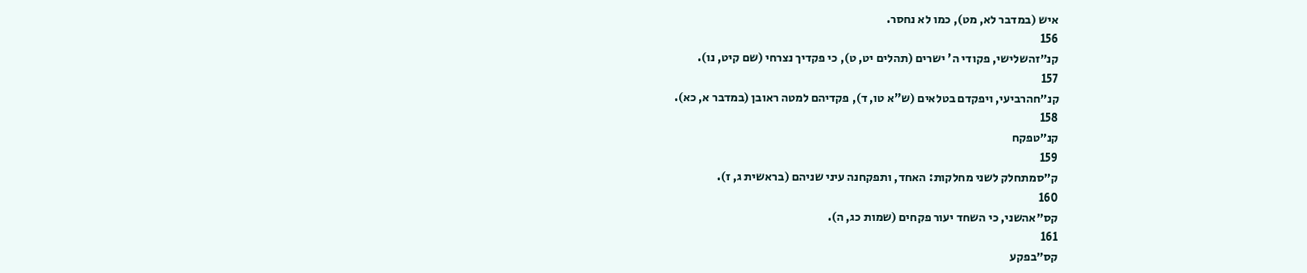איש (במדבר לא, מט), כמו לא נחסר.
156
קנ״זהשלישי, פקודי ה' ישרים (תהלים יט, ט), כי פקדיך נצרחי (שם קיט, נו).
157
קנ״חהרביעי, ויפקדם בטלאים (ש"א טו, ד), פקדיהם למטה ראובן (במדבר א, כא).
158
קנ״טפקח
159
ק״סמתחלק לשני מחלקות: האחד, ותפקחנה עיני שניהם (בראשית ג, ז).
160
קס״אהשני, כי השחד יעור פקחים (שמות כג, ה).
161
קס״בפקע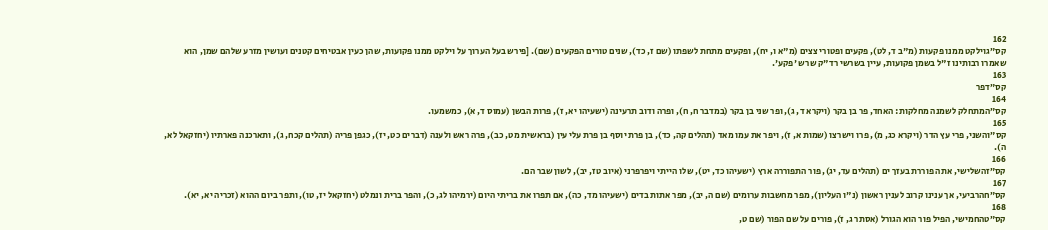162
קס״גוילקט ממנו פקעות (מ"ב ד, לט), פקעים ופטורי צצים (מ"א ו, יח), ופקעים מתחת לשפתו (שם ז, כד), שנים טורים הפקעים (שם). [פירש בעל הערוך על וילקט ממנו פקועות, שהן כעין אבטיחים קטנים ועושין מזרע שלהם שמן, הוא שאמרו רבותינו ז"ל בשמן פקועות, עיין בשרשי רד"ק שרש 'פקע'.
163
קס״דפר
164
קס״המתחלק לשמנה מחלקות: האחד, פר בן בקר (ויקרא ד, ג), ופר שני בן בקר (במדבר ח, ח), ופרה ודוב תרעינה (ישעיהו יא, ז), פרות הבשן (עמוס ד, א), כמשמעו.
165
קס״והשני, פרי עץ הדר (ויקרא כג, מ), פרו וישרצו (שמות א, ז), ויפר את עמו מאד (תהלים קה, כד), בן פרת יוסף בן פרת עלי עין (בראשית מט, כב), פרה ראש ולענה (דברים כט, יז), כגפן פריה (תהלים קכח, ג), ותארכנה פארתיו (יחזקאל לא, ה).
166
קס״זהשלישי, אתה פוררת בעזך ים (תהלים עד, יג), פור התפוררה ארץ (ישעיהו כד, יט), שלו הייתי ויפרפרני (איוב טז, יב), לשון שבר הם.
167
קס״חהרביעי, אך ענינו קרוב לענין ראשון (נ"ו העליון), מפר מחשבות ערומים (שם ה, יב), מפר אתות בדים (ישעיהו מד, כה), אם תפרו את בריתי היום (ירמיהו לג, כ), והפר ברית ונמלט (יחזקאל יז, טו), ותפר ביום ההוא (זכריה יא, יא).
168
קס״טהחמישי, הפיל פור הוא הגורל (אסתר ג, ז), פורים על שם הפור (שם ט,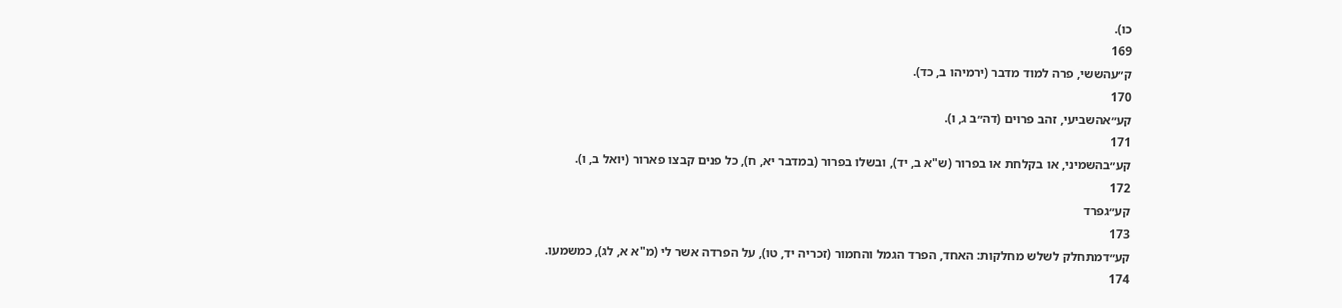כו).
169
ק״עהששי, פרה למוד מדבר (ירמיהו ב, כד).
170
קע״אהשביעי, זהב פרוים (דה״ב ג, ו).
171
קע״בהשמיני, או בקלחת או בפרור (ש"א ב, יד), ובשלו בפרור (במדבר יא, ח), כל פנים קבצו פארור (יואל ב, ו).
172
קע״גפרד
173
קע״דמתחלק לשלש מחלקות: האחד, הפרד הגמל והחמור (זכריה יד, טו), על הפרדה אשר לי (מ"א א, לג), כמשמעו.
174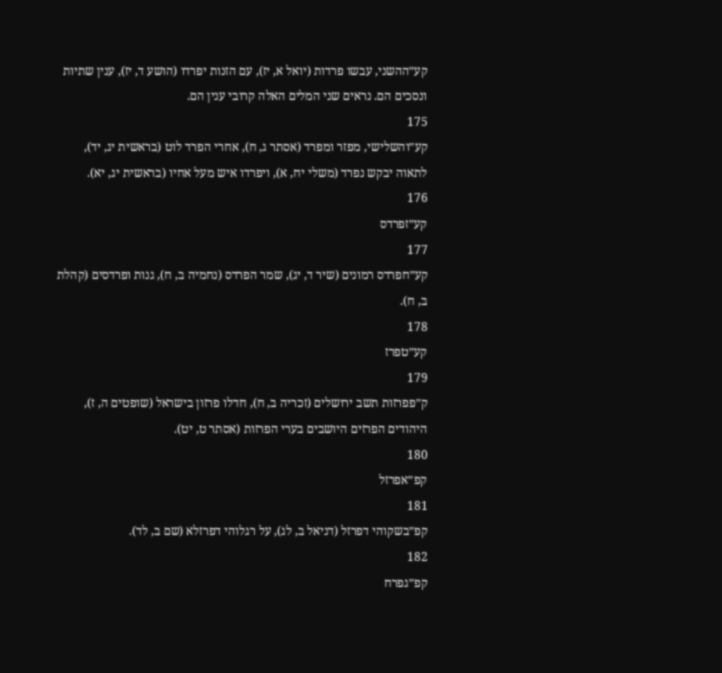קע״ההשני, עבשו פרדות (יואל א, יז), עם הזנות יפרדו (הושע ד, יז), ענין שתיות ונסכים הם. נראים שני המלים האלה קרובי ענין הם.
175
קע״והשלישי, מפזר ומפרד (אסתר ג, ח), אחרי הפרד לוט (בראשית יג, יד), לתאוה יבקש נפרד (משלי יח, א), ויפרדו איש מעל אחיו (בראשית יג, יא).
176
קע״זפרדס
177
קע״חפרדס רמונים (שיר ד, יג), שמר הפרדס (נחמיה ב, ח), גנות ופרדסים (קהלת ב, ח).
178
קע״טפרז
179
ק״פפרזות תשב ירושלים (זכריה ב, ח), חדלו פרזון בישראל (שופטים ה, ז), היהודים הפרזים היושבים בערי הפרזות (אסתר ט, יט).
180
קפ״אפרזל
181
קפ״בשקוהי דפרזל (דניאל ב, לג), על רגלוהי דפרזלא (שם ב, לד).
182
קפ״גפרח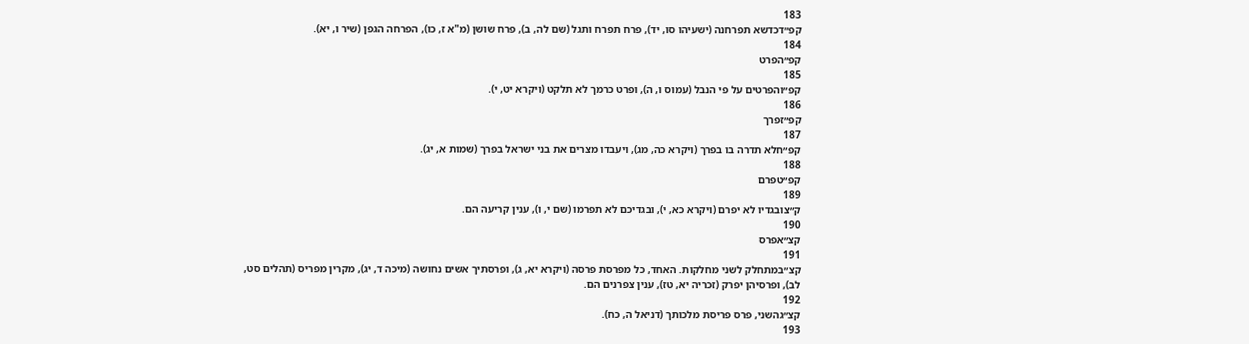183
קפ״דכדשא תפרחנה (ישעיהו סו, יד), פרח תפרח ותגל (שם לה, ב), פרח שושן (מ"א ז, כו), הפרחה הגפן (שיר ו, יא).
184
קפ״הפרט
185
קפ״והפרטים על פי הנבל (עמוס ו, ה), ופרט כרמך לא תלקט (ויקרא יט, י).
186
קפ״זפרך
187
קפ״חלא תדרה בו בפרך (ויקרא כה, מג), ויעבדו מצרים את בני ישראל בפרך (שמות א, יג).
188
קפ״טפרם
189
ק״צובגדיו לא יפרם (ויקרא כא, י), ובגדיכם לא תפרמו (שם י, ו), ענין קריעה הם.
190
קצ״אפרס
191
קצ״במתחלק לשני מחלקות. האחד, כל מפרסת פרסה (ויקרא יא, ג), ופרסתיך אשים נחושה (מיכה ד, יג), מקרין מפריס (תהלים סט, לב), ופרסיהן יפרק (זכריה יא, טז), ענין צפרנים הם.
192
קצ״גהשני, פרס פריסת מלכותך (דניאל ה, כח).
193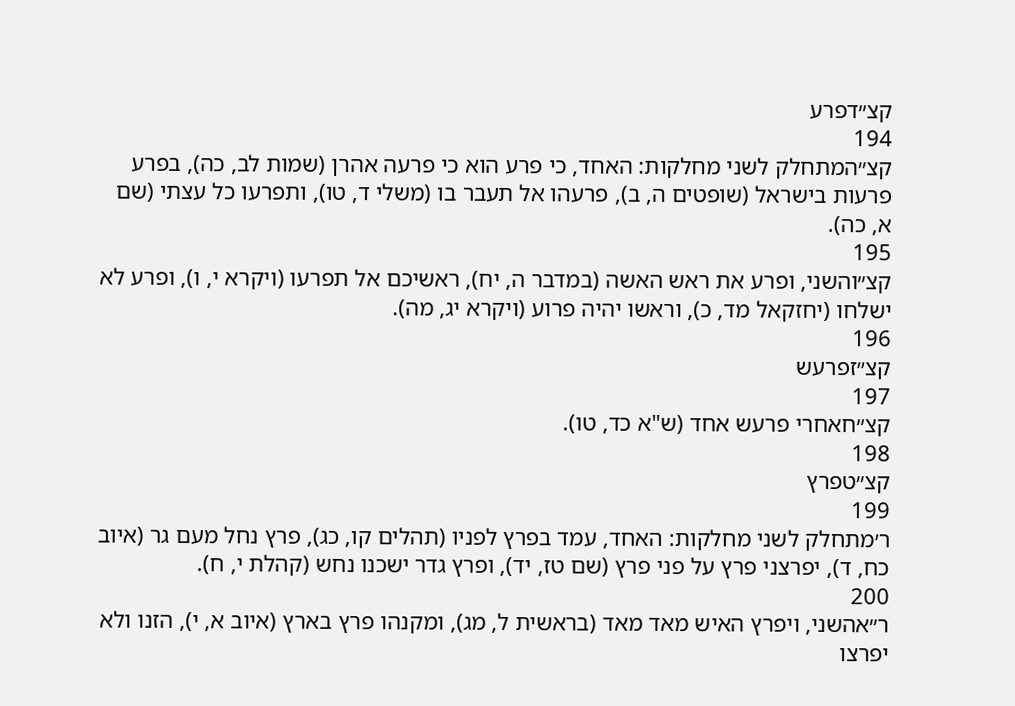קצ״דפרע
194
קצ״המתחלק לשני מחלקות: האחד, כי פרע הוא כי פרעה אהרן (שמות לב, כה), בפרע פרעות בישראל (שופטים ה, ב), פרעהו אל תעבר בו (משלי ד, טו), ותפרעו כל עצתי (שם א, כה).
195
קצ״והשני, ופרע את ראש האשה (במדבר ה, יח), ראשיכם אל תפרעו (ויקרא י, ו), ופרע לא ישלחו (יחזקאל מד, כ), וראשו יהיה פרוע (ויקרא יג, מה).
196
קצ״זפרעש
197
קצ״חאחרי פרעש אחד (ש"א כד, טו).
198
קצ״טפרץ
199
ר׳מתחלק לשני מחלקות: האחד, עמד בפרץ לפניו (תהלים קו, כג), פרץ נחל מעם גר (איוב כח, ד), יפרצני פרץ על פני פרץ (שם טז, יד), ופרץ גדר ישכנו נחש (קהלת י, ח).
200
ר״אהשני, ויפרץ האיש מאד מאד (בראשית ל, מג), ומקנהו פרץ בארץ (איוב א, י), הזנו ולא יפרצו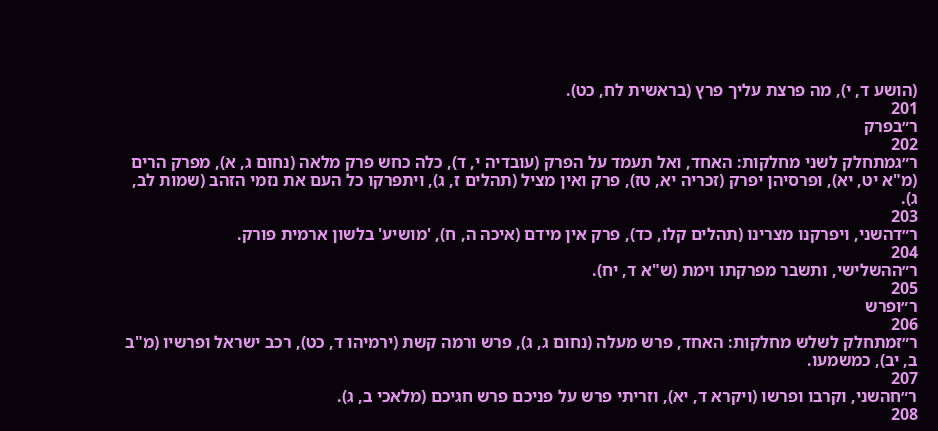(הושע ד, י), מה פרצת עליך פרץ (בראשית לח, כט).
201
ר״בפרק
202
ר״גמתחלק לשני מחלקות: האחד, ואל תעמד על הפרק (עובדיה י, ד), כלה כחש פרק מלאה (נחום ג, א), מפרק הרים (מ"א יט, יא), ופרסיהן יפרק (זכריה יא, טז), פרק ואין מציל (תהלים ז, ג), ויתפרקו כל העם את נזמי הזהב (שמות לב, ג).
203
ר״דהשני, ויפרקנו מצרינו (תהלים קלו, כד), פרק אין מידם (איכה ה, ח), 'מושיע' בלשון ארמית פורק.
204
ר״ההשלישי, ותשבר מפרקתו וימת (ש"א ד, יח).
205
ר״ופרש
206
ר״זמתחלק לשלש מחלקות: האחד, פרש מעלה (נחום ג, ג), פרש ורמה קשת (ירמיהו ד, כט), רכב ישראל ופרשיו (מ"ב ב, יב), כמשמעו.
207
ר״חהשני, וקרבו ופרשו (ויקרא ד, יא), וזריתי פרש על פניכם פרש חגיכם (מלאכי ב, ג).
208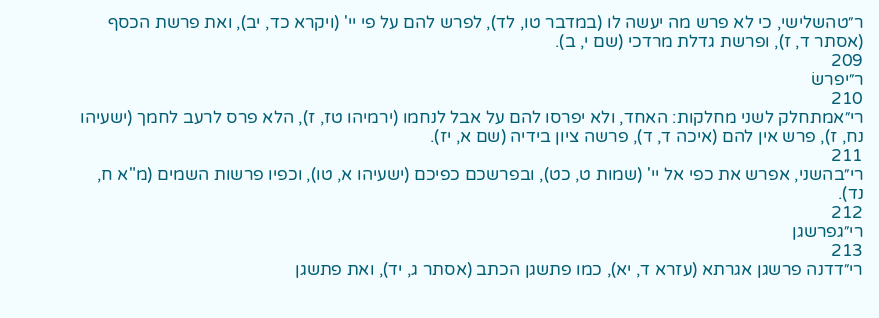ר״טהשלישי, כי לא פרש מה יעשה לו (במדבר טו, לד), לפרש להם על פי יי' (ויקרא כד, יב), ואת פרשת הכסף (אסתר ד, ז), ופרשת גדלת מרדכי (שם י, ב).
209
ר״יפרשׂ
210
רי״אמתחלק לשני מחלקות: האחד, ולא יפרסו להם על אבל לנחמו (ירמיהו טז, ז), הלא פרס לרעב לחמך (ישעיהו נח, ז), פרש אין להם (איכה ד, ד), פרשה ציון בידיה (שם א, יז).
211
רי״בהשני, אפרש את כפי אל יי' (שמות ט, כט), ובפרשכם כפיכם (ישעיהו א, טו), וכפיו פרשות השמים (מ"א ח, נד).
212
רי״גפרשגן
213
רי״דדנה פרשגן אגרתא (עזרא ד, יא), כמו פתשגן הכתב (אסתר ג, יד), ואת פתשגן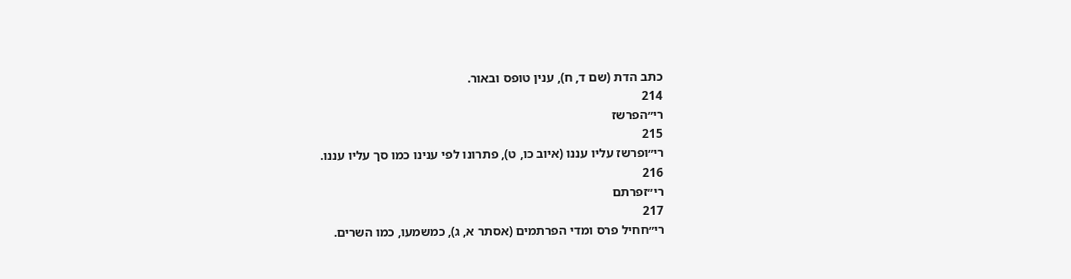כתב הדת (שם ד, ח), ענין טופס ובאור.
214
רי״הפרשז
215
רי״ופרשז עליו עננו (איוב כו, ט), פתרונו לפי ענינו כמו סך עליו עננו.
216
רי״זפרתם
217
רי״חחיל פרס ומדי הפרתמים (אסתר א, ג), כמשמעו, כמו השרים.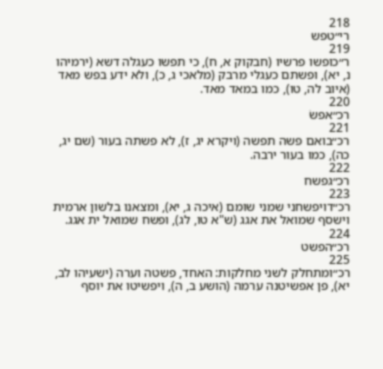218
רי״טפש
219
ר״כופשו פרשיו (חבקוק א, ח), כי תפשו כעגלה דשא (ירמיהו נ, יא), ופשתם כעגלי מרבק (מלאכי ג, כ), ולא ידע בפש מאד (איוב לה, טו), כמו במאד מאד.
220
רכ״אפשׂ
221
רכ״בואם פשה תפשה (ויקרא יג, ז), לא פשתה בעור (שם יג, כה), כמו בעור ירבה.
222
רכ״גפשח
223
רכ״דויפשחני שמני שומם (איכה ג, יא), ומצאנו בלשון ארמית וישסף שמואל את אגג (ש"א טו, לג), ופשח שמואל ית אגג.
224
רכ״הפשט
225
רכ״ומתחלק לשני מחלקות: האחד, פשטה וערה (ישעיהו לב, יא), פן אפשיטנה ערמה (הושע ב, ה), ויפשיטו את יוסף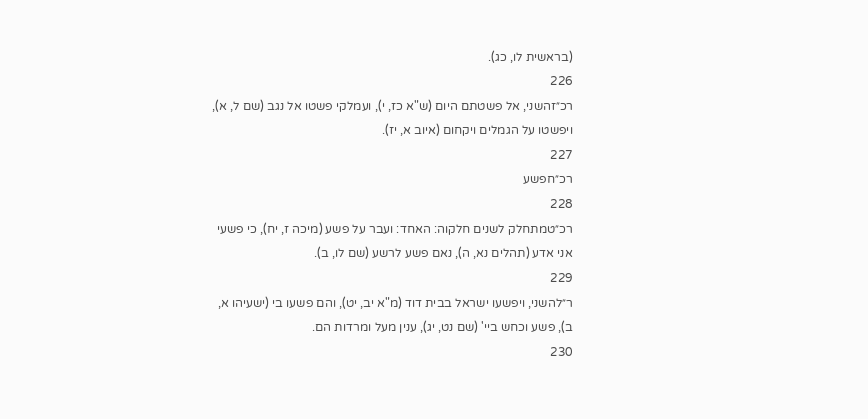(בראשית לו, כג).
226
רכ״זהשני, אל פשטתם היום (ש"א כז, י), ועמלקי פשטו אל נגב (שם ל, א), ויפשטו על הגמלים ויקחום (איוב א, יז).
227
רכ״חפשע
228
רכ״טמתחלק לשנים חלקוה: האחד: ועבר על פשע (מיכה ז, יח), כי פשעי אני אדע (תהלים נא, ה), נאם פשע לרשע (שם לו, ב).
229
ר״להשני, ויפשעו ישראל בבית דוד (מ"א יב, יט), והם פשעו בי (ישעיהו א, ב), פשע וכחש ביי' (שם נט, יג), ענין מעל ומרדות הם.
230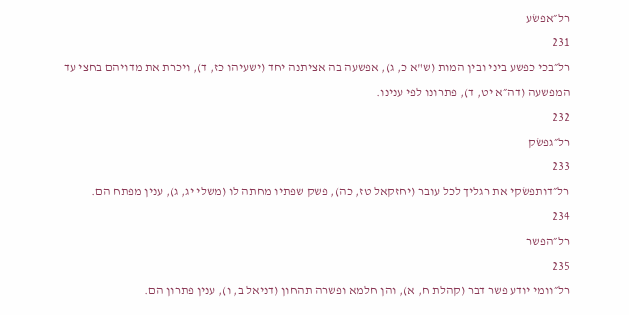רל״אפשׂע
231
רל״בכי כפשע ביני ובין המות (ש"א כ, ג), אפשעה בה אציתנה יחד (ישעיהו כז, ד), ויכרת את מדויהם בחצי עד המפשעה (דה״א יט, ד), פתרונו לפי ענינו.
232
רל״גפשׂק
233
רל״דותפשׂקי את רגליך לכל עובר (יחזקאל טז, כה), פשק שפתיו מחתה לו (משלי יג, ג), ענין מפתח הם.
234
רל״הפשר
235
רל״וומי יודע פשר דבר (קהלת ח, א), והן חלמא ופשרה תהחון (דניאל ב, ו), ענין פתרון הם.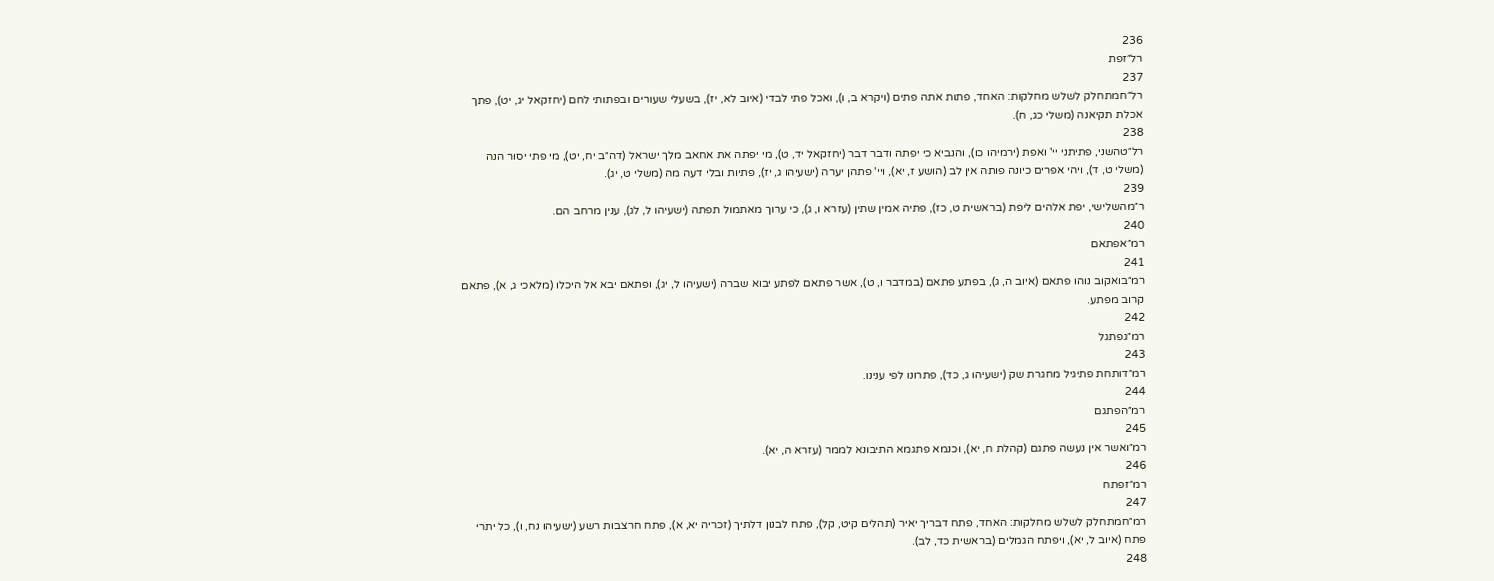236
רל״זפת
237
רל״חמתחלק לשלש מחלקות: האחד, פתות אתה פתים (ויקרא ב, ו), ואכל פתי לבדי (איוב לא, יז), בשעלי שעורים ובפתותי לחם (יחזקאל יג, יט), פתך אכלת תקיאנה (משלי כג, ח).
238
רל״טהשני, פתיתני יי' ואפת (ירמיהו כו), והנביא כי יפתה ודבר דבר (יחזקאל יד, ט), מי יפתה את אחאב מלך ישראל (דה״ב יח, יט), מי פתי יסור הנה (משלי ט, ד), ויהי אפרים כיונה פותה אין לב (הושע ז, יא), ויי' פתהן יערה (ישעיהו ג, יז), פתיות ובלי דעה מה (משלי ט, יג).
239
ר״מהשלישי, יפת אלהים ליפת (בראשית ט, כז), פתיה אמין שתין (עזרא ו, ג), כי ערוך מאתמול תפתה (ישעיהו ל, לג), ענין מרחב הם.
240
רמ״אפתאם
241
רמ״בואקוב נוהו פתאם (איוב ה, ג), בפתע פתאם (במדבר ו, ט), אשר פתאם לפתע יבוא שברה (ישעיהו ל, יג), ופתאם יבא אל היכלו (מלאכי ג, א), פתאם קרוב מפתע.
242
רמ״גפתגל
243
רמ״דותחת פתיגיל מחגרת שק (ישעיהו ג, כד), פתרונו לפי ענינו.
244
רמ״הפתגם
245
רמ״ואשר אין נעשה פתגם (קהלת ח, יא), וכנמא פתגמא התיבונא לממר (עזרא ה, יא).
246
רמ״זפתח
247
רמ״חמתחלק לשלש מחלקות: האחד, פתח דבריך יאיר (תהלים קיט, קל), פתח לבנון דלתיך (זכריה יא, א), פתח חרצבות רשע (ישעיהו נח, ו), כל יתרי פתח (איוב ל, יא), ויפתח הגמלים (בראשית כד, לב).
248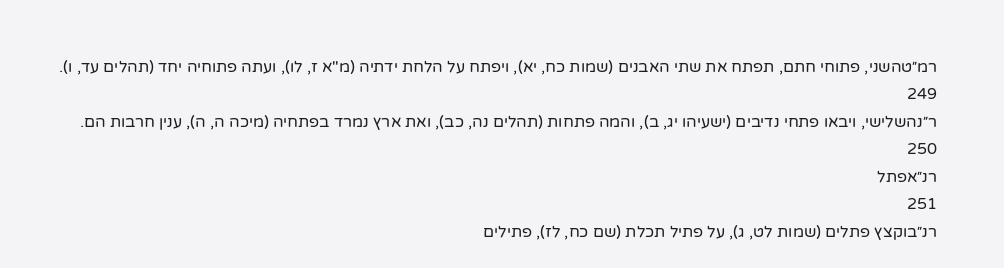רמ״טהשני, פתוחי חתם, תפתח את שתי האבנים (שמות כח, יא), ויפתח על הלחת ידתיה (מ"א ז, לו), ועתה פתוחיה יחד (תהלים עד, ו).
249
ר״נהשלישי, ויבאו פתחי נדיבים (ישעיהו יג, ב), והמה פתחות (תהלים נה, כב), ואת ארץ נמרד בפתחיה (מיכה ה, ה), ענין חרבות הם.
250
רנ״אפתל
251
רנ״בוקצץ פתלים (שמות לט, ג), על פתיל תכלת (שם כח, לז), פתילים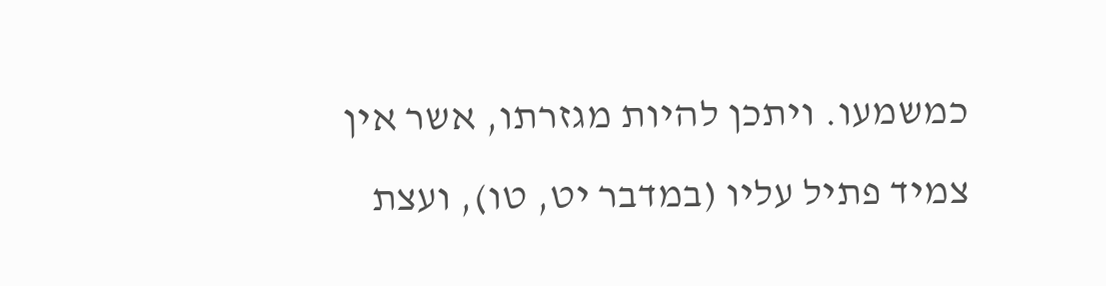כמשמעו. ויתכן להיות מגזרתו, אשר אין צמיד פתיל עליו (במדבר יט, טו), ועצת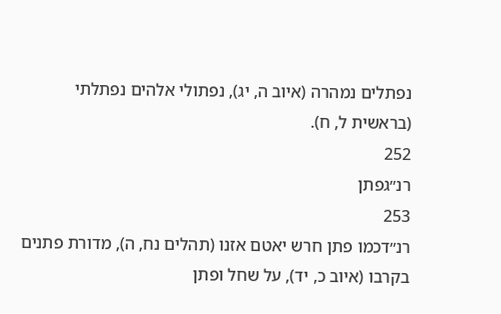נפתלים נמהרה (איוב ה, יג), נפתולי אלהים נפתלתי (בראשית ל, ח).
252
רנ״גפתן
253
רנ״דכמו פתן חרש יאטם אזנו (תהלים נח, ה), מדורת פתנים בקרבו (איוב כ, יד), על שחל ופתן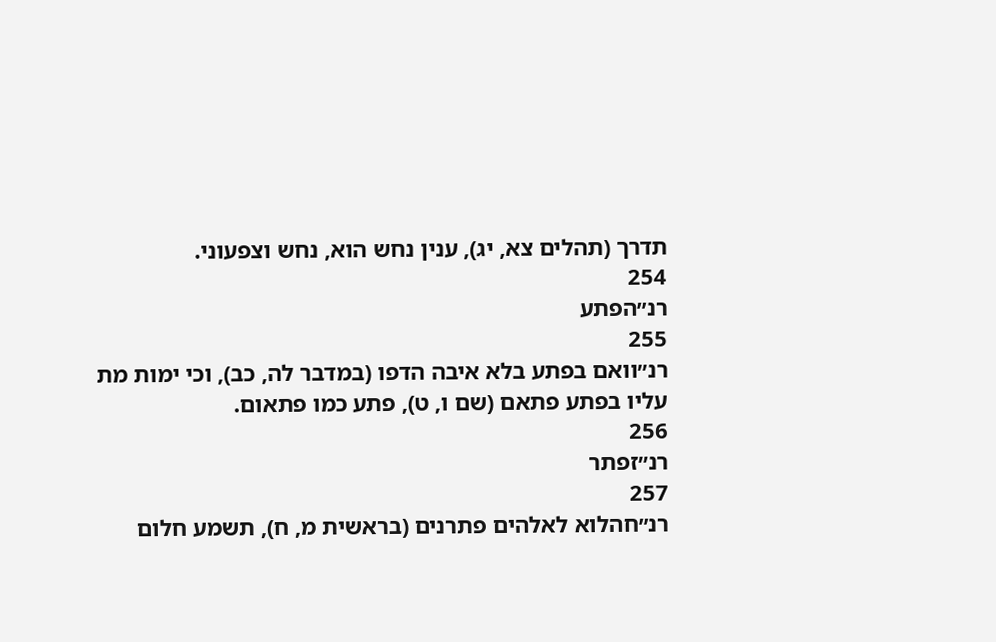תדרך (תהלים צא, יג), ענין נחש הוא, נחש וצפעוני.
254
רנ״הפתע
255
רנ״וואם בפתע בלא איבה הדפו (במדבר לה, כב), וכי ימות מת עליו בפתע פתאם (שם ו, ט), פתע כמו פתאום.
256
רנ״זפתר
257
רנ״חהלוא לאלהים פתרנים (בראשית מ, ח), תשמע חלום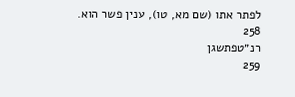לפתר אתו (שם מא, טו), ענין פשר הוא.
258
רנ״טפתשגן
259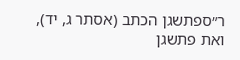ר״ספתשגן הכתב (אסתר ג, יד), ואת פתשגן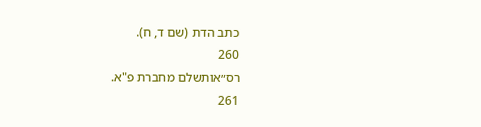כתב הדת (שם ד, ח).
260
רס״אותשלם מחברת פ"א.
261